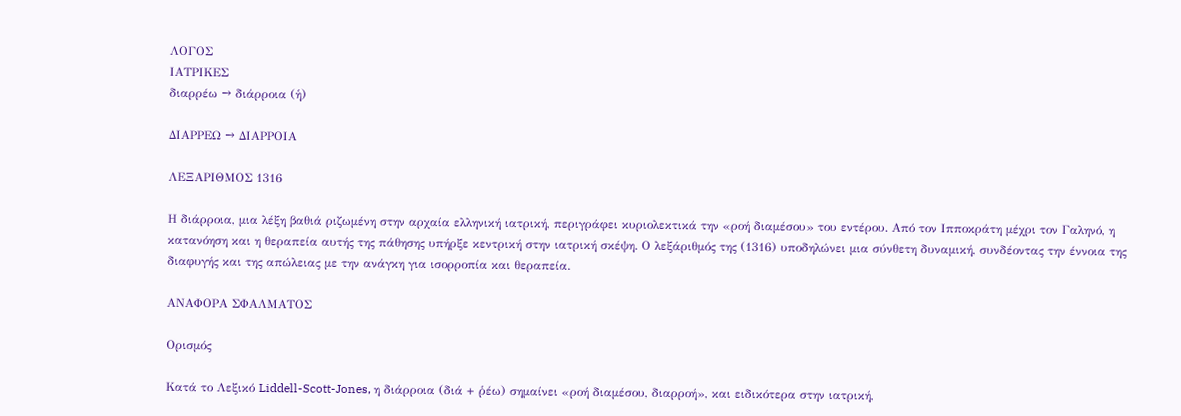ΛΟΓΟΣ
ΙΑΤΡΙΚΕΣ
διαρρέω → διάρροια (ἡ)

ΔΙΑΡΡΕΩ → ΔΙΑΡΡΟΙΑ

ΛΕΞΑΡΙΘΜΟΣ 1316

Η διάρροια, μια λέξη βαθιά ριζωμένη στην αρχαία ελληνική ιατρική, περιγράφει κυριολεκτικά την «ροή διαμέσου» του εντέρου. Από τον Ιπποκράτη μέχρι τον Γαληνό, η κατανόηση και η θεραπεία αυτής της πάθησης υπήρξε κεντρική στην ιατρική σκέψη. Ο λεξάριθμός της (1316) υποδηλώνει μια σύνθετη δυναμική, συνδέοντας την έννοια της διαφυγής και της απώλειας με την ανάγκη για ισορροπία και θεραπεία.

ΑΝΑΦΟΡΑ ΣΦΑΛΜΑΤΟΣ

Ορισμός

Κατά το Λεξικό Liddell-Scott-Jones, η διάρροια (διά + ῥέω) σημαίνει «ροή διαμέσου, διαρροή», και ειδικότερα στην ιατρική,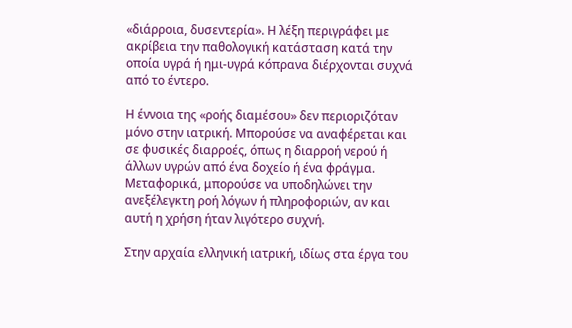«διάρροια, δυσεντερία». Η λέξη περιγράφει με ακρίβεια την παθολογική κατάσταση κατά την οποία υγρά ή ημι-υγρά κόπρανα διέρχονται συχνά από το έντερο.

Η έννοια της «ροής διαμέσου» δεν περιοριζόταν μόνο στην ιατρική. Μπορούσε να αναφέρεται και σε φυσικές διαρροές, όπως η διαρροή νερού ή άλλων υγρών από ένα δοχείο ή ένα φράγμα. Μεταφορικά, μπορούσε να υποδηλώνει την ανεξέλεγκτη ροή λόγων ή πληροφοριών, αν και αυτή η χρήση ήταν λιγότερο συχνή.

Στην αρχαία ελληνική ιατρική, ιδίως στα έργα του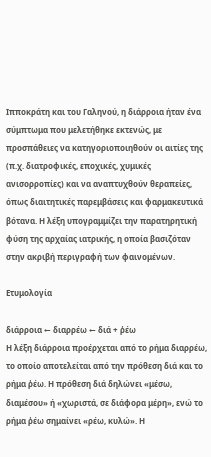Ιπποκράτη και του Γαληνού, η διάρροια ήταν ένα σύμπτωμα που μελετήθηκε εκτενώς, με προσπάθειες να κατηγοριοποιηθούν οι αιτίες της (π.χ. διατροφικές, εποχικές, χυμικές ανισορροπίες) και να αναπτυχθούν θεραπείες, όπως διαιτητικές παρεμβάσεις και φαρμακευτικά βότανα. Η λέξη υπογραμμίζει την παρατηρητική φύση της αρχαίας ιατρικής, η οποία βασιζόταν στην ακριβή περιγραφή των φαινομένων.

Ετυμολογία

διάρροια ← διαρρέω ← διά + ῥέω
Η λέξη διάρροια προέρχεται από το ρήμα διαρρέω, το οποίο αποτελείται από την πρόθεση διά και το ρήμα ῥέω. Η πρόθεση διά δηλώνει «μέσω, διαμέσου» ή «χωριστά, σε διάφορα μέρη», ενώ το ρήμα ῥέω σημαίνει «ρέω, κυλώ». Η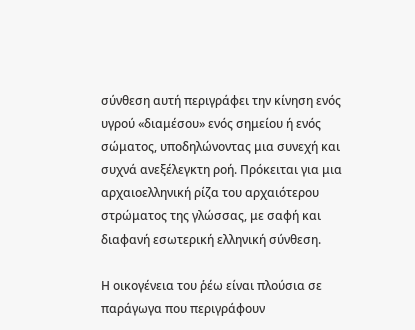σύνθεση αυτή περιγράφει την κίνηση ενός υγρού «διαμέσου» ενός σημείου ή ενός σώματος, υποδηλώνοντας μια συνεχή και συχνά ανεξέλεγκτη ροή. Πρόκειται για μια αρχαιοελληνική ρίζα του αρχαιότερου στρώματος της γλώσσας, με σαφή και διαφανή εσωτερική ελληνική σύνθεση.

Η οικογένεια του ῥέω είναι πλούσια σε παράγωγα που περιγράφουν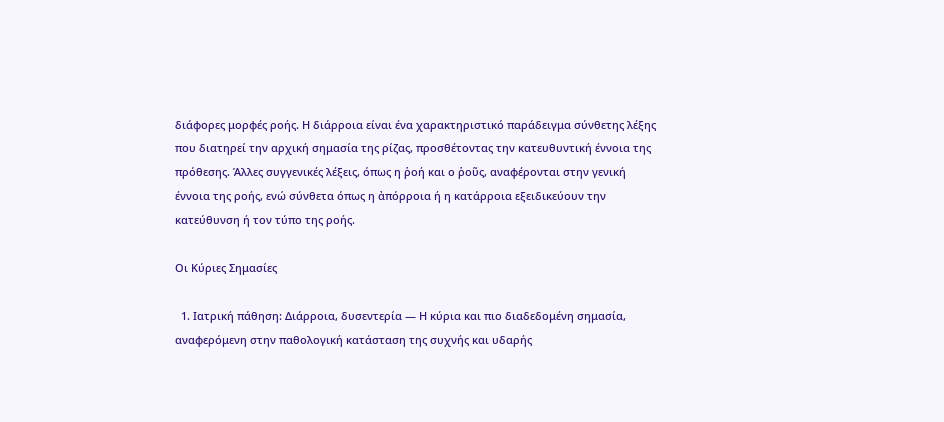διάφορες μορφές ροής. Η διάρροια είναι ένα χαρακτηριστικό παράδειγμα σύνθετης λέξης που διατηρεί την αρχική σημασία της ρίζας, προσθέτοντας την κατευθυντική έννοια της πρόθεσης. Άλλες συγγενικές λέξεις, όπως η ῥοή και ο ῥοῦς, αναφέρονται στην γενική έννοια της ροής, ενώ σύνθετα όπως η ἀπόρροια ή η κατάρροια εξειδικεύουν την κατεύθυνση ή τον τύπο της ροής.

Οι Κύριες Σημασίες

  1. Ιατρική πάθηση: Διάρροια, δυσεντερία — Η κύρια και πιο διαδεδομένη σημασία, αναφερόμενη στην παθολογική κατάσταση της συχνής και υδαρής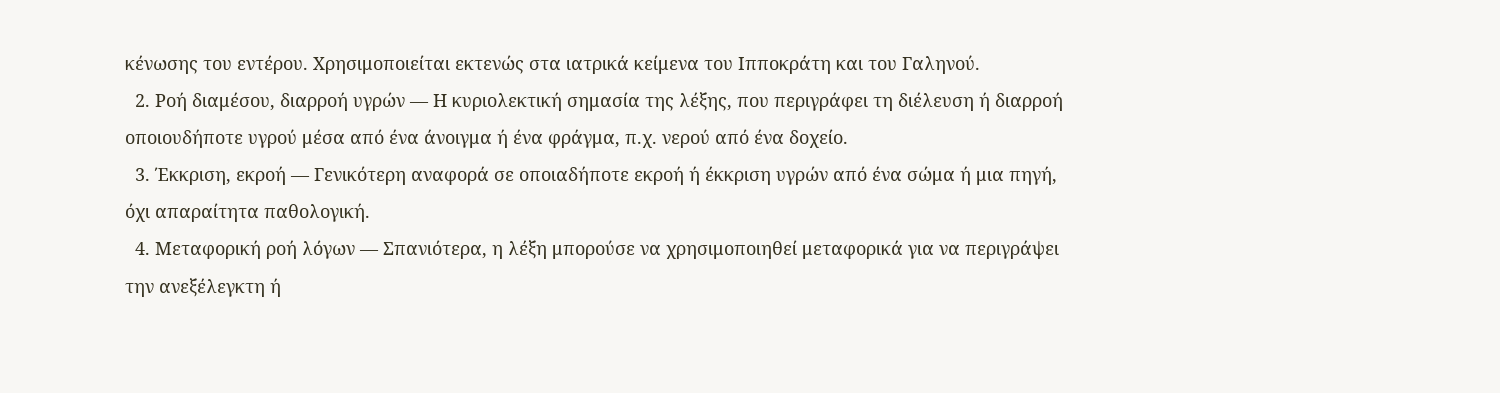κένωσης του εντέρου. Χρησιμοποιείται εκτενώς στα ιατρικά κείμενα του Ιπποκράτη και του Γαληνού.
  2. Ροή διαμέσου, διαρροή υγρών — Η κυριολεκτική σημασία της λέξης, που περιγράφει τη διέλευση ή διαρροή οποιουδήποτε υγρού μέσα από ένα άνοιγμα ή ένα φράγμα, π.χ. νερού από ένα δοχείο.
  3. Έκκριση, εκροή — Γενικότερη αναφορά σε οποιαδήποτε εκροή ή έκκριση υγρών από ένα σώμα ή μια πηγή, όχι απαραίτητα παθολογική.
  4. Μεταφορική ροή λόγων — Σπανιότερα, η λέξη μπορούσε να χρησιμοποιηθεί μεταφορικά για να περιγράψει την ανεξέλεγκτη ή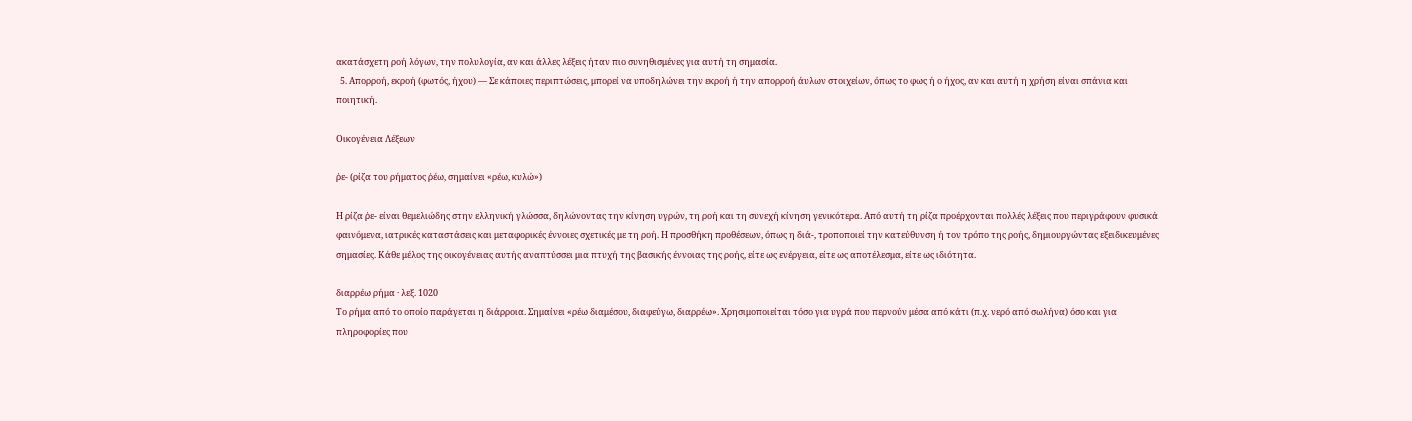ακατάσχετη ροή λόγων, την πολυλογία, αν και άλλες λέξεις ήταν πιο συνηθισμένες για αυτή τη σημασία.
  5. Απορροή, εκροή (φωτός, ήχου) — Σε κάποιες περιπτώσεις, μπορεί να υποδηλώνει την εκροή ή την απορροή άυλων στοιχείων, όπως το φως ή ο ήχος, αν και αυτή η χρήση είναι σπάνια και ποιητική.

Οικογένεια Λέξεων

ῥε- (ρίζα του ρήματος ῥέω, σημαίνει «ρέω, κυλώ»)

Η ρίζα ῥε- είναι θεμελιώδης στην ελληνική γλώσσα, δηλώνοντας την κίνηση υγρών, τη ροή και τη συνεχή κίνηση γενικότερα. Από αυτή τη ρίζα προέρχονται πολλές λέξεις που περιγράφουν φυσικά φαινόμενα, ιατρικές καταστάσεις και μεταφορικές έννοιες σχετικές με τη ροή. Η προσθήκη προθέσεων, όπως η διά-, τροποποιεί την κατεύθυνση ή τον τρόπο της ροής, δημιουργώντας εξειδικευμένες σημασίες. Κάθε μέλος της οικογένειας αυτής αναπτύσσει μια πτυχή της βασικής έννοιας της ροής, είτε ως ενέργεια, είτε ως αποτέλεσμα, είτε ως ιδιότητα.

διαρρέω ρήμα · λεξ. 1020
Το ρήμα από το οποίο παράγεται η διάρροια. Σημαίνει «ρέω διαμέσου, διαφεύγω, διαρρέω». Χρησιμοποιείται τόσο για υγρά που περνούν μέσα από κάτι (π.χ. νερό από σωλήνα) όσο και για πληροφορίες που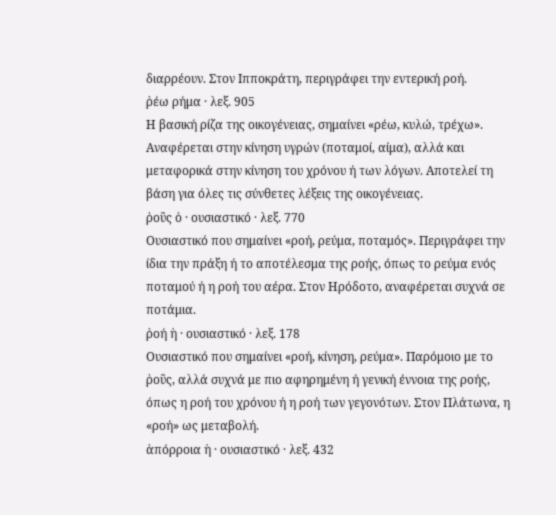διαρρέουν. Στον Ιπποκράτη, περιγράφει την εντερική ροή.
ῥέω ρήμα · λεξ. 905
Η βασική ρίζα της οικογένειας, σημαίνει «ρέω, κυλώ, τρέχω». Αναφέρεται στην κίνηση υγρών (ποταμοί, αίμα), αλλά και μεταφορικά στην κίνηση του χρόνου ή των λόγων. Αποτελεί τη βάση για όλες τις σύνθετες λέξεις της οικογένειας.
ῥοῦς ὁ · ουσιαστικό · λεξ. 770
Ουσιαστικό που σημαίνει «ροή, ρεύμα, ποταμός». Περιγράφει την ίδια την πράξη ή το αποτέλεσμα της ροής, όπως το ρεύμα ενός ποταμού ή η ροή του αέρα. Στον Ηρόδοτο, αναφέρεται συχνά σε ποτάμια.
ῥοή ἡ · ουσιαστικό · λεξ. 178
Ουσιαστικό που σημαίνει «ροή, κίνηση, ρεύμα». Παρόμοιο με το ῥοῦς, αλλά συχνά με πιο αφηρημένη ή γενική έννοια της ροής, όπως η ροή του χρόνου ή η ροή των γεγονότων. Στον Πλάτωνα, η «ροή» ως μεταβολή.
ἀπόρροια ἡ · ουσιαστικό · λεξ. 432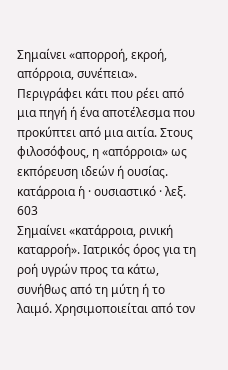Σημαίνει «απορροή, εκροή, απόρροια, συνέπεια». Περιγράφει κάτι που ρέει από μια πηγή ή ένα αποτέλεσμα που προκύπτει από μια αιτία. Στους φιλοσόφους, η «απόρροια» ως εκπόρευση ιδεών ή ουσίας.
κατάρροια ἡ · ουσιαστικό · λεξ. 603
Σημαίνει «κατάρροια, ρινική καταρροή». Ιατρικός όρος για τη ροή υγρών προς τα κάτω, συνήθως από τη μύτη ή το λαιμό. Χρησιμοποιείται από τον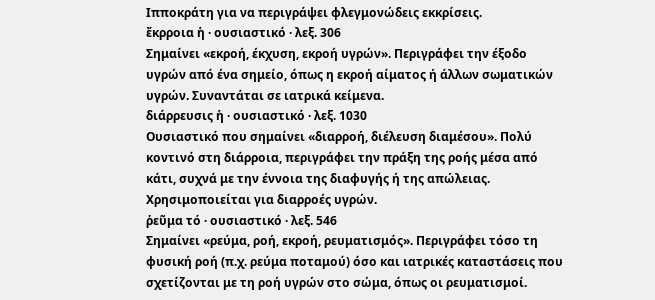Ιπποκράτη για να περιγράψει φλεγμονώδεις εκκρίσεις.
ἔκρροια ἡ · ουσιαστικό · λεξ. 306
Σημαίνει «εκροή, έκχυση, εκροή υγρών». Περιγράφει την έξοδο υγρών από ένα σημείο, όπως η εκροή αίματος ή άλλων σωματικών υγρών. Συναντάται σε ιατρικά κείμενα.
διάρρευσις ἡ · ουσιαστικό · λεξ. 1030
Ουσιαστικό που σημαίνει «διαρροή, διέλευση διαμέσου». Πολύ κοντινό στη διάρροια, περιγράφει την πράξη της ροής μέσα από κάτι, συχνά με την έννοια της διαφυγής ή της απώλειας. Χρησιμοποιείται για διαρροές υγρών.
ῥεῦμα τό · ουσιαστικό · λεξ. 546
Σημαίνει «ρεύμα, ροή, εκροή, ρευματισμός». Περιγράφει τόσο τη φυσική ροή (π.χ. ρεύμα ποταμού) όσο και ιατρικές καταστάσεις που σχετίζονται με τη ροή υγρών στο σώμα, όπως οι ρευματισμοί.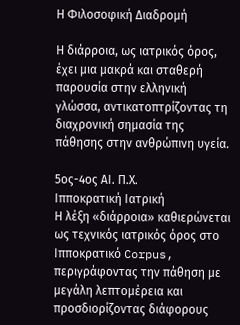Η Φιλοσοφική Διαδρομή

Η διάρροια, ως ιατρικός όρος, έχει μια μακρά και σταθερή παρουσία στην ελληνική γλώσσα, αντικατοπτρίζοντας τη διαχρονική σημασία της πάθησης στην ανθρώπινη υγεία.

5ος-4ος ΑΙ. Π.Χ.
Ιπποκρατική Ιατρική
Η λέξη «διάρροια» καθιερώνεται ως τεχνικός ιατρικός όρος στο Ιπποκρατικό Corpus, περιγράφοντας την πάθηση με μεγάλη λεπτομέρεια και προσδιορίζοντας διάφορους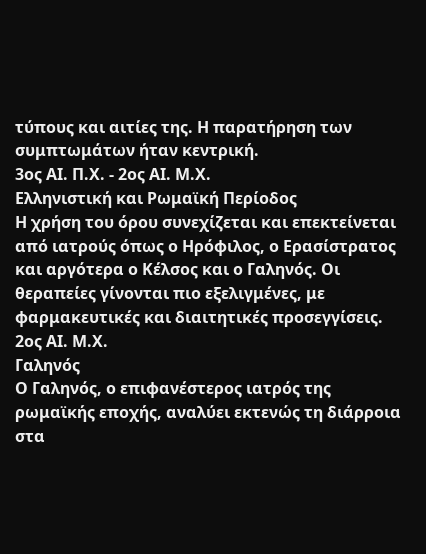τύπους και αιτίες της. Η παρατήρηση των συμπτωμάτων ήταν κεντρική.
3ος ΑΙ. Π.Χ. - 2ος ΑΙ. Μ.Χ.
Ελληνιστική και Ρωμαϊκή Περίοδος
Η χρήση του όρου συνεχίζεται και επεκτείνεται από ιατρούς όπως ο Ηρόφιλος, ο Ερασίστρατος και αργότερα ο Κέλσος και ο Γαληνός. Οι θεραπείες γίνονται πιο εξελιγμένες, με φαρμακευτικές και διαιτητικές προσεγγίσεις.
2ος ΑΙ. Μ.Χ.
Γαληνός
Ο Γαληνός, ο επιφανέστερος ιατρός της ρωμαϊκής εποχής, αναλύει εκτενώς τη διάρροια στα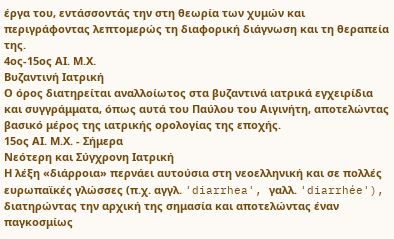έργα του, εντάσσοντάς την στη θεωρία των χυμών και περιγράφοντας λεπτομερώς τη διαφορική διάγνωση και τη θεραπεία της.
4ος-15ος ΑΙ. Μ.Χ.
Βυζαντινή Ιατρική
Ο όρος διατηρείται αναλλοίωτος στα βυζαντινά ιατρικά εγχειρίδια και συγγράμματα, όπως αυτά του Παύλου του Αιγινήτη, αποτελώντας βασικό μέρος της ιατρικής ορολογίας της εποχής.
15ος ΑΙ. Μ.Χ. - Σήμερα
Νεότερη και Σύγχρονη Ιατρική
Η λέξη «διάρροια» περνάει αυτούσια στη νεοελληνική και σε πολλές ευρωπαϊκές γλώσσες (π.χ. αγγλ. 'diarrhea', γαλλ. 'diarrhée'), διατηρώντας την αρχική της σημασία και αποτελώντας έναν παγκοσμίως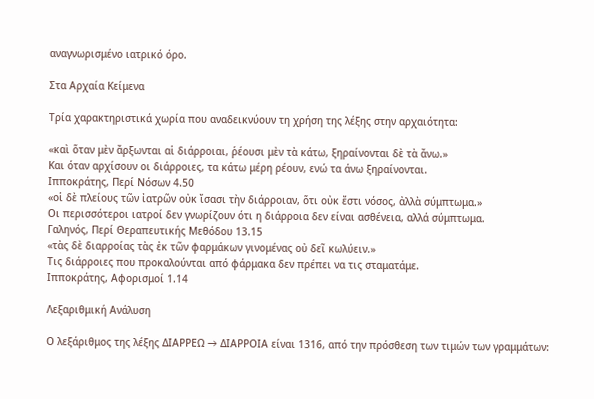αναγνωρισμένο ιατρικό όρο.

Στα Αρχαία Κείμενα

Τρία χαρακτηριστικά χωρία που αναδεικνύουν τη χρήση της λέξης στην αρχαιότητα:

«καὶ ὅταν μὲν ἄρξωνται αἱ διάρροιαι, ῥέουσι μὲν τὰ κάτω, ξηραίνονται δὲ τὰ ἄνω.»
Και όταν αρχίσουν οι διάρροιες, τα κάτω μέρη ρέουν, ενώ τα άνω ξηραίνονται.
Ιπποκράτης, Περί Νόσων 4.50
«οἱ δὲ πλείους τῶν ἰατρῶν οὐκ ἴσασι τὴν διάρροιαν, ὅτι οὐκ ἔστι νόσος, ἀλλὰ σύμπτωμα.»
Οι περισσότεροι ιατροί δεν γνωρίζουν ότι η διάρροια δεν είναι ασθένεια, αλλά σύμπτωμα.
Γαληνός, Περί Θεραπευτικής Μεθόδου 13.15
«τὰς δὲ διαρροίας τὰς ἐκ τῶν φαρμάκων γινομένας οὐ δεῖ κωλύειν.»
Τις διάρροιες που προκαλούνται από φάρμακα δεν πρέπει να τις σταματάμε.
Ιπποκράτης, Αφορισμοί 1.14

Λεξαριθμική Ανάλυση

Ο λεξάριθμος της λέξης ΔΙΑΡΡΕΩ → ΔΙΑΡΡΟΙΑ είναι 1316, από την πρόσθεση των τιμών των γραμμάτων: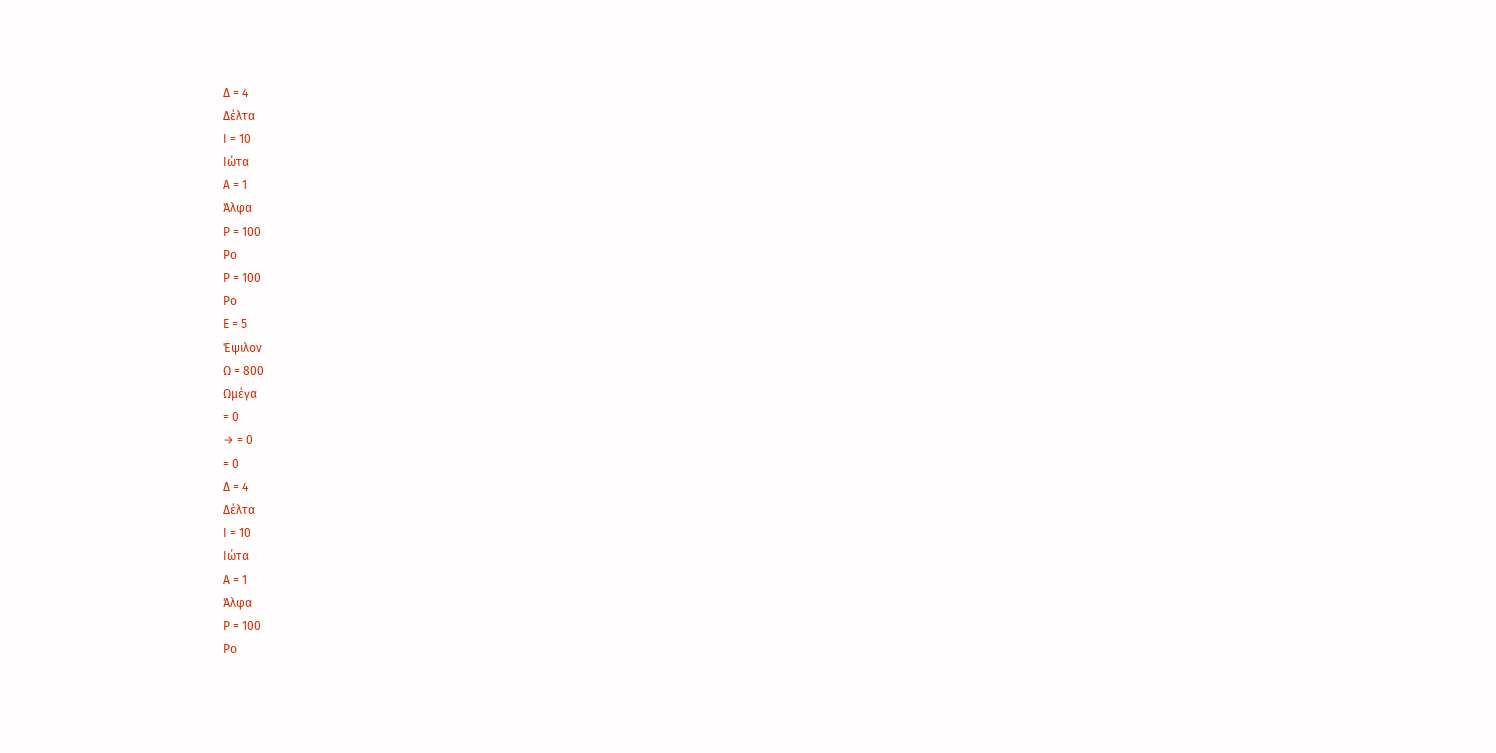Δ = 4
Δέλτα
Ι = 10
Ιώτα
Α = 1
Άλφα
Ρ = 100
Ρο
Ρ = 100
Ρο
Ε = 5
Έψιλον
Ω = 800
Ωμέγα
= 0
→ = 0
= 0
Δ = 4
Δέλτα
Ι = 10
Ιώτα
Α = 1
Άλφα
Ρ = 100
Ρο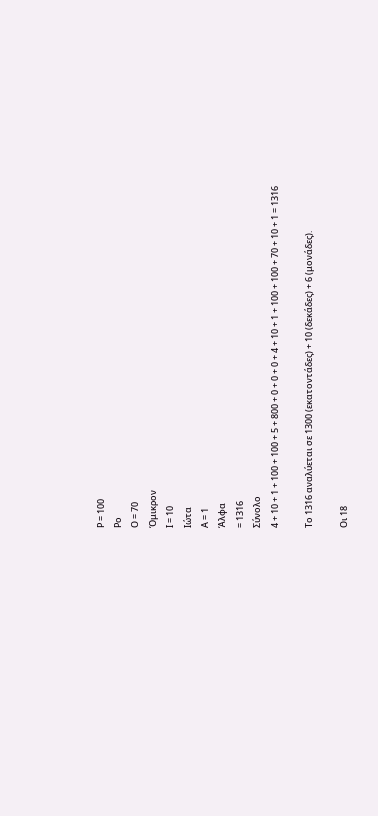Ρ = 100
Ρο
Ο = 70
Όμικρον
Ι = 10
Ιώτα
Α = 1
Άλφα
= 1316
Σύνολο
4 + 10 + 1 + 100 + 100 + 5 + 800 + 0 + 0 + 0 + 4 + 10 + 1 + 100 + 100 + 70 + 10 + 1 = 1316

Το 1316 αναλύεται σε 1300 (εκατοντάδες) + 10 (δεκάδες) + 6 (μονάδες).

Οι 18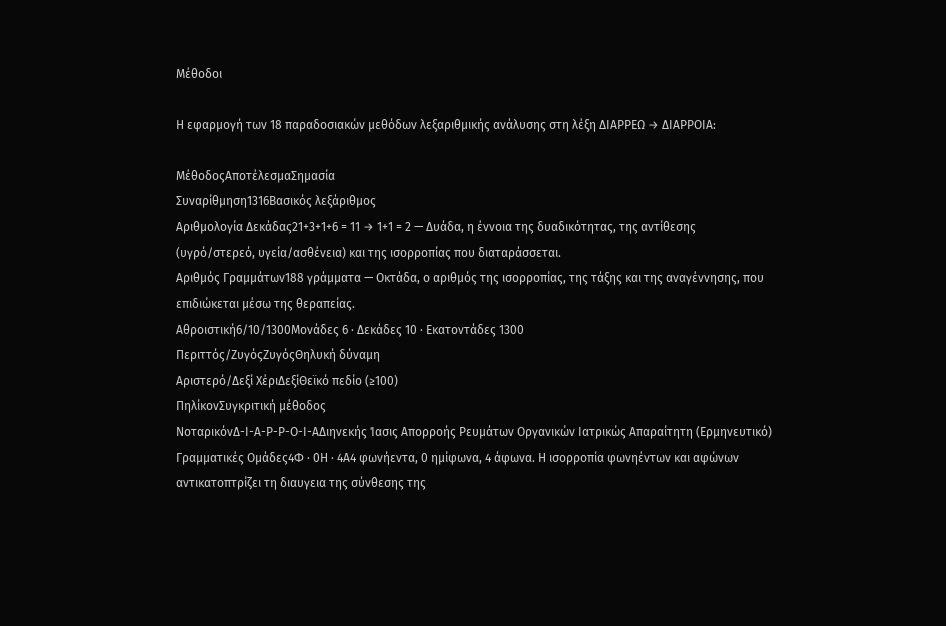Μέθοδοι

Η εφαρμογή των 18 παραδοσιακών μεθόδων λεξαριθμικής ανάλυσης στη λέξη ΔΙΑΡΡΕΩ → ΔΙΑΡΡΟΙΑ:

ΜέθοδοςΑποτέλεσμαΣημασία
Συναρίθμηση1316Βασικός λεξάριθμος
Αριθμολογία Δεκάδας21+3+1+6 = 11 → 1+1 = 2 — Δυάδα, η έννοια της δυαδικότητας, της αντίθεσης (υγρό/στερεό, υγεία/ασθένεια) και της ισορροπίας που διαταράσσεται.
Αριθμός Γραμμάτων188 γράμματα — Οκτάδα, ο αριθμός της ισορροπίας, της τάξης και της αναγέννησης, που επιδιώκεται μέσω της θεραπείας.
Αθροιστική6/10/1300Μονάδες 6 · Δεκάδες 10 · Εκατοντάδες 1300
Περιττός/ΖυγόςΖυγόςΘηλυκή δύναμη
Αριστερό/Δεξί ΧέριΔεξίΘεϊκό πεδίο (≥100)
ΠηλίκονΣυγκριτική μέθοδος
ΝοταρικόνΔ-Ι-Α-Ρ-Ρ-Ο-Ι-ΑΔιηνεκής Ίασις Απορροής Ρευμάτων Οργανικών Ιατρικώς Απαραίτητη (Ερμηνευτικό)
Γραμματικές Ομάδες4Φ · 0Η · 4Α4 φωνήεντα, 0 ημίφωνα, 4 άφωνα. Η ισορροπία φωνηέντων και αφώνων αντικατοπτρίζει τη διαυγεια της σύνθεσης της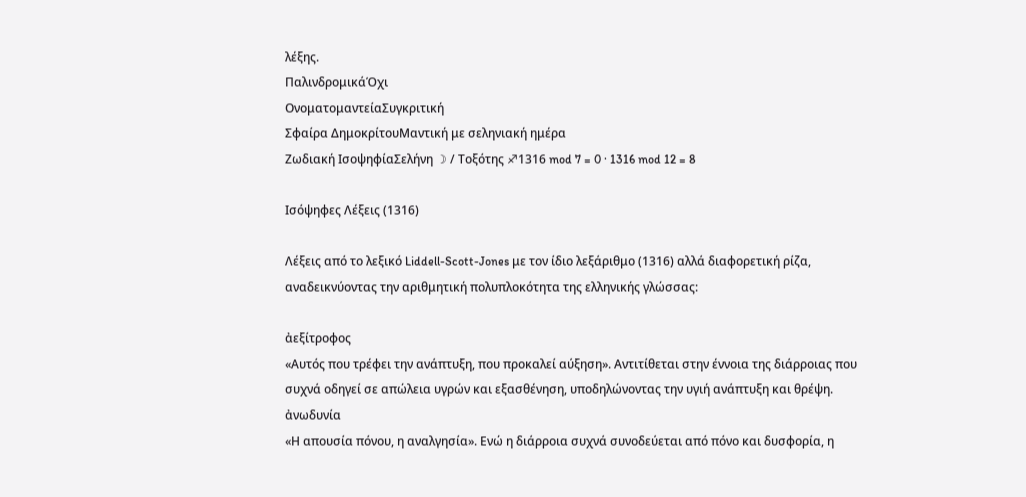λέξης.
ΠαλινδρομικάΌχι
ΟνοματομαντείαΣυγκριτική
Σφαίρα ΔημοκρίτουΜαντική με σεληνιακή ημέρα
Ζωδιακή ΙσοψηφίαΣελήνη ☽ / Τοξότης ♐1316 mod 7 = 0 · 1316 mod 12 = 8

Ισόψηφες Λέξεις (1316)

Λέξεις από το λεξικό Liddell-Scott-Jones με τον ίδιο λεξάριθμο (1316) αλλά διαφορετική ρίζα, αναδεικνύοντας την αριθμητική πολυπλοκότητα της ελληνικής γλώσσας:

ἀεξίτροφος
«Αυτός που τρέφει την ανάπτυξη, που προκαλεί αύξηση». Αντιτίθεται στην έννοια της διάρροιας που συχνά οδηγεί σε απώλεια υγρών και εξασθένηση, υποδηλώνοντας την υγιή ανάπτυξη και θρέψη.
ἀνωδυνία
«Η απουσία πόνου, η αναλγησία». Ενώ η διάρροια συχνά συνοδεύεται από πόνο και δυσφορία, η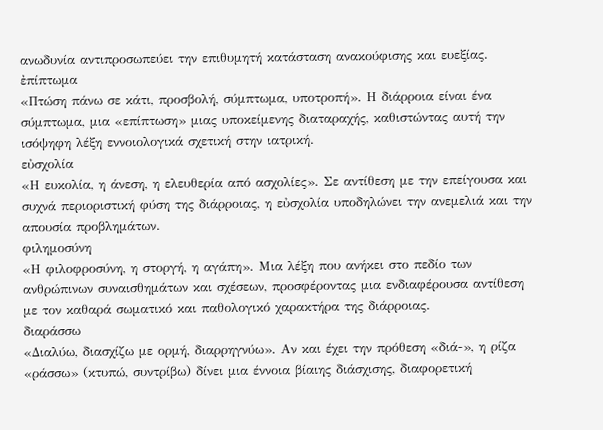ανωδυνία αντιπροσωπεύει την επιθυμητή κατάσταση ανακούφισης και ευεξίας.
ἐπίπτωμα
«Πτώση πάνω σε κάτι, προσβολή, σύμπτωμα, υποτροπή». Η διάρροια είναι ένα σύμπτωμα, μια «επίπτωση» μιας υποκείμενης διαταραχής, καθιστώντας αυτή την ισόψηφη λέξη εννοιολογικά σχετική στην ιατρική.
εὐσχολία
«Η ευκολία, η άνεση, η ελευθερία από ασχολίες». Σε αντίθεση με την επείγουσα και συχνά περιοριστική φύση της διάρροιας, η εὐσχολία υποδηλώνει την ανεμελιά και την απουσία προβλημάτων.
φιλημοσύνη
«Η φιλοφροσύνη, η στοργή, η αγάπη». Μια λέξη που ανήκει στο πεδίο των ανθρώπινων συναισθημάτων και σχέσεων, προσφέροντας μια ενδιαφέρουσα αντίθεση με τον καθαρά σωματικό και παθολογικό χαρακτήρα της διάρροιας.
διαράσσω
«Διαλύω, διασχίζω με ορμή, διαρρηγνύω». Αν και έχει την πρόθεση «διά-», η ρίζα «ράσσω» (κτυπώ, συντρίβω) δίνει μια έννοια βίαιης διάσχισης, διαφορετική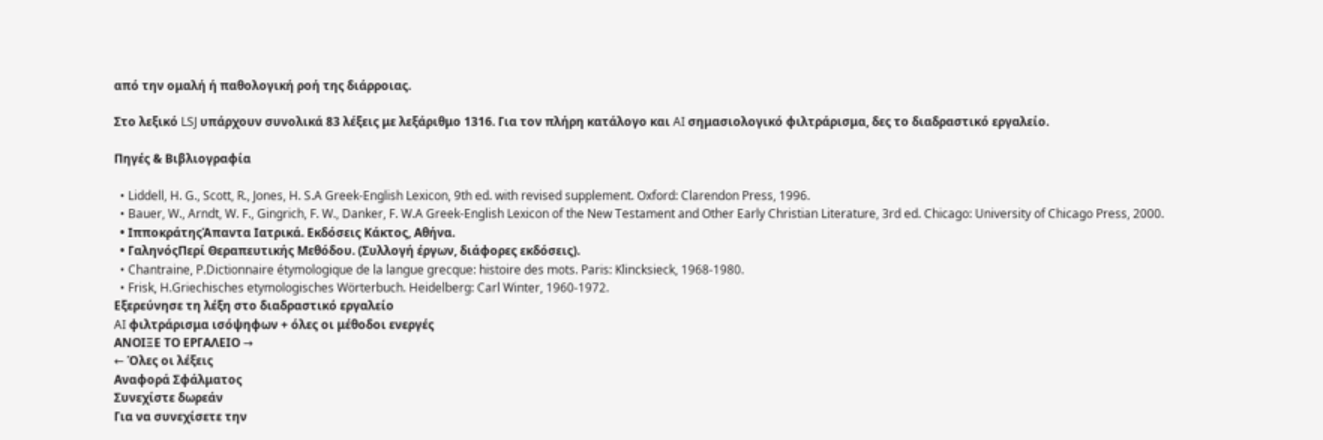από την ομαλή ή παθολογική ροή της διάρροιας.

Στο λεξικό LSJ υπάρχουν συνολικά 83 λέξεις με λεξάριθμο 1316. Για τον πλήρη κατάλογο και AI σημασιολογικό φιλτράρισμα, δες το διαδραστικό εργαλείο.

Πηγές & Βιβλιογραφία

  • Liddell, H. G., Scott, R., Jones, H. S.A Greek-English Lexicon, 9th ed. with revised supplement. Oxford: Clarendon Press, 1996.
  • Bauer, W., Arndt, W. F., Gingrich, F. W., Danker, F. W.A Greek-English Lexicon of the New Testament and Other Early Christian Literature, 3rd ed. Chicago: University of Chicago Press, 2000.
  • ΙπποκράτηςΆπαντα Ιατρικά. Εκδόσεις Κάκτος, Αθήνα.
  • ΓαληνόςΠερί Θεραπευτικής Μεθόδου. (Συλλογή έργων, διάφορες εκδόσεις).
  • Chantraine, P.Dictionnaire étymologique de la langue grecque: histoire des mots. Paris: Klincksieck, 1968-1980.
  • Frisk, H.Griechisches etymologisches Wörterbuch. Heidelberg: Carl Winter, 1960-1972.
Εξερεύνησε τη λέξη στο διαδραστικό εργαλείο
AI φιλτράρισμα ισόψηφων + όλες οι μέθοδοι ενεργές
ΑΝΟΙΞΕ ΤΟ ΕΡΓΑΛΕΙΟ →
← Όλες οι λέξεις
Αναφορά Σφάλματος
Συνεχίστε δωρεάν
Για να συνεχίσετε την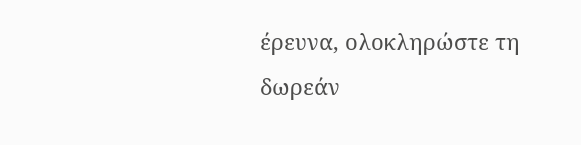έρευνα, ολοκληρώστε τη δωρεάν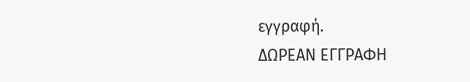εγγραφή.
ΔΩΡΕΑΝ ΕΓΓΡΑΦΗ